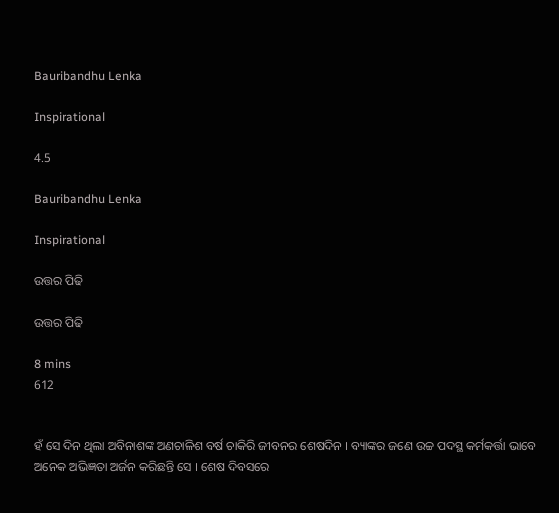Bauribandhu Lenka

Inspirational

4.5

Bauribandhu Lenka

Inspirational

ଉତ୍ତର ପିଢି

ଉତ୍ତର ପିଢି

8 mins
612


ହଁ ସେ ଦିନ ଥିଲା ଅବିନାଶଙ୍କ ଅଣଚାଳିଶ ବର୍ଷ ଚାକିରି ଜୀବନର ଶେଷଦିନ । ବ୍ୟାଙ୍କର ଜଣେ ଉଚ୍ଚ ପଦସ୍ଥ କର୍ମକର୍ତ୍ତା ଭାବେ ଅନେକ ଅଭିଜ୍ଞତା ଅର୍ଜନ କରିଛନ୍ତି ସେ । ଶେଷ ଦିବସରେ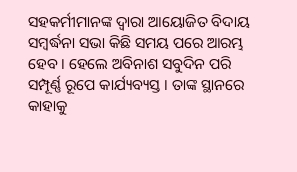ସହକର୍ମୀମାନଙ୍କ ଦ୍ୱାରା ଆୟୋଜିତ ବିଦାୟ ସମ୍ବର୍ଦ୍ଧନା ସଭା କିଛି ସମୟ ପରେ ଆରମ୍ଭ ହେବ । ହେଲେ ଅବିନାଶ ସବୁଦିନ ପରି ସମ୍ପୂର୍ଣ୍ଣ ରୂପେ କାର୍ଯ୍ୟବ୍ୟସ୍ତ । ତାଙ୍କ ସ୍ଥାନରେ କାହାକୁ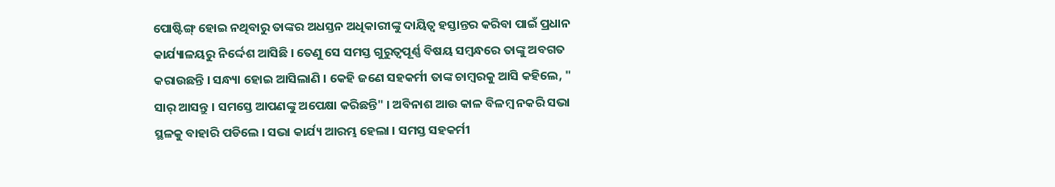ପୋଷ୍ଟିଙ୍ଗ୍ ହୋଇ ନଥିବାରୁ ତାଙ୍କର ଅଧସ୍ତନ ଅଧିକାରୀଙ୍କୁ ଦାୟିତ୍ୱ ହସ୍ତାନ୍ତର କରିବା ପାଇଁ ପ୍ରଧାନ କାର୍ଯ୍ୟାଳୟରୁ ନିର୍ଦ୍ଦେଶ ଆସିଛି । ତେଣୁ ସେ ସମସ୍ତ ଗୁରୁତ୍ୱପୂର୍ଣ୍ଣ ବିଷୟ ସମ୍ବନ୍ଧରେ ତାଙ୍କୁ ଅବଗତ କରାଉଛନ୍ତି । ସନ୍ଧ୍ୟା ହୋଇ ଆସିଲାଣି । କେହି ଜଣେ ସହକର୍ମୀ ତାଙ୍କ ଚାମ୍ବରକୁ ଆସି କହିଲେ, " ସାର୍ ଆସନ୍ତୁ । ସମସ୍ତେ ଆପଣଙ୍କୁ ଅପେକ୍ଷା କରିଛନ୍ତି" । ଅବିନାଶ ଆଉ କାଳ ବିଳମ୍ବ ନକରି ସଭା ସ୍ଥଳକୁ ବାହାରି ପଡିଲେ । ସଭା କାର୍ଯ୍ୟ ଆରମ୍ଭ ହେଲା । ସମସ୍ତ ସହକର୍ମୀ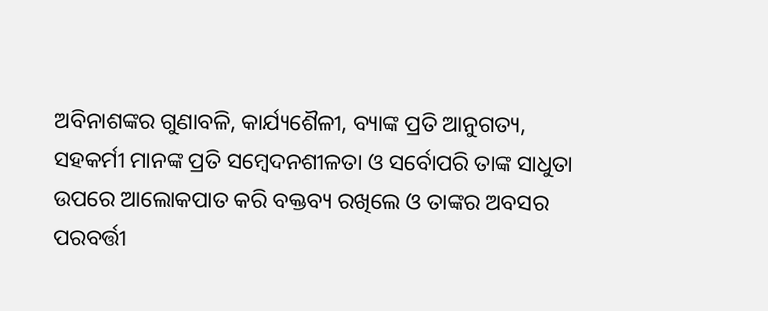ଅବିନାଶଙ୍କର ଗୁଣାବଳି, କାର୍ଯ୍ୟଶୈଳୀ, ବ୍ୟାଙ୍କ ପ୍ରତି ଆନୁଗତ୍ୟ, ସହକର୍ମୀ ମାନଙ୍କ ପ୍ରତି ସମ୍ବେଦନଶୀଳତା ଓ ସର୍ବୋପରି ତାଙ୍କ ସାଧୁତା ଉପରେ ଆଲୋକପାତ କରି ବକ୍ତବ୍ୟ ରଖିଲେ ଓ ତାଙ୍କର ଅବସର ପରବର୍ତ୍ତୀ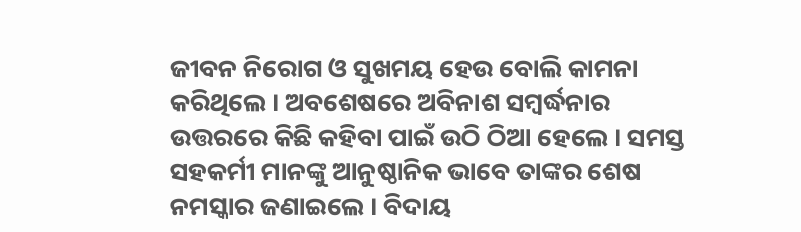ଜୀବନ ନିରୋଗ ଓ ସୁଖମୟ ହେଉ ବୋଲି କାମନା କରିଥିଲେ । ଅବଶେଷରେ ଅବିନାଶ ସମ୍ବର୍ଦ୍ଧନାର ଉତ୍ତରରେ କିଛି କହିବା ପାଇଁ ଉଠି ଠିଆ ହେଲେ । ସମସ୍ତ ସହକର୍ମୀ ମାନଙ୍କୁ ଆନୁଷ୍ଠାନିକ ଭାବେ ତାଙ୍କର ଶେଷ ନମସ୍କାର ଜଣାଇଲେ । ବିଦାୟ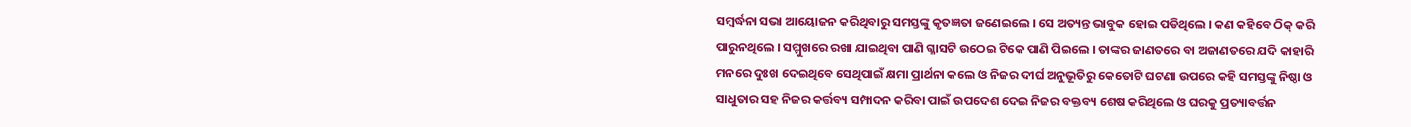ସମ୍ବର୍ଦ୍ଧନା ସଭା ଆୟୋଜନ କରିଥିବାରୁ ସମସ୍ତଙ୍କୁ କୃତଜ୍ଞତା ଜଣେଇଲେ । ସେ ଅତ୍ୟନ୍ତ ଭାବୁକ ହୋଇ ପଡିଥିଲେ । କଣ କହିବେ ଠିକ୍ କରି ପାରୁନଥିଲେ । ସମ୍ମୁଖରେ ରଖା ଯାଇଥିବା ପାଣି ଗ୍ଳାସଟି ଉଠେଇ ଟିକେ ପାଣି ପିଇଲେ । ତାଙ୍କର ଜାଣତରେ ବା ଅଜାଣତରେ ଯଦି କାହାରି ମନରେ ଦୁଃଖ ଦେଇଥିବେ ସେଥିପାଇଁ କ୍ଷମା ପ୍ରାର୍ଥନା କଲେ ଓ ନିଜର ଦୀର୍ଘ ଅନୁଭୂତିରୁ କେତୋଟି ଘଟଣା ଉପରେ କହି ସମସ୍ତଙ୍କୁ ନିଷ୍ଠା ଓ ସାଧୁତାର ସହ ନିଜର କର୍ତ୍ତବ୍ୟ ସମ୍ପାଦନ କରିବା ପାଇଁ ଉପଦେଶ ଦେଇ ନିଜର ବକ୍ତବ୍ୟ ଶେଷ କରିଥିଲେ ଓ ଘରକୁ ପ୍ରତ୍ୟାବର୍ତ୍ତନ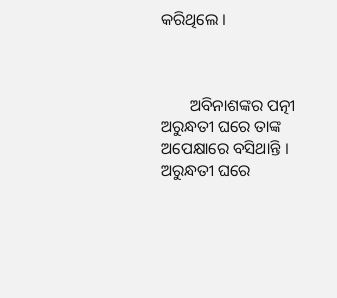କରିଥିଲେ ।



       ଅବିନାଶଙ୍କର ପତ୍ନୀ ଅରୁନ୍ଧତୀ ଘରେ ତାଙ୍କ ଅପେକ୍ଷାରେ ବସିଥାନ୍ତି । ଅରୁନ୍ଧତୀ ଘରେ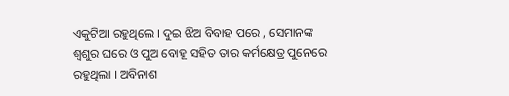ଏକୁଟିଆ ରହୁଥିଲେ । ଦୁଇ ଝିଅ ବିବାହ ପରେ , ସେମାନଙ୍କ ଶ୍ୱଶୁର ଘରେ ଓ ପୁଅ ବୋହୂ ସହିତ ତାର କର୍ମକ୍ଷେତ୍ର ପୁନେରେ ରହୁଥିଲା । ଅବିନାଶ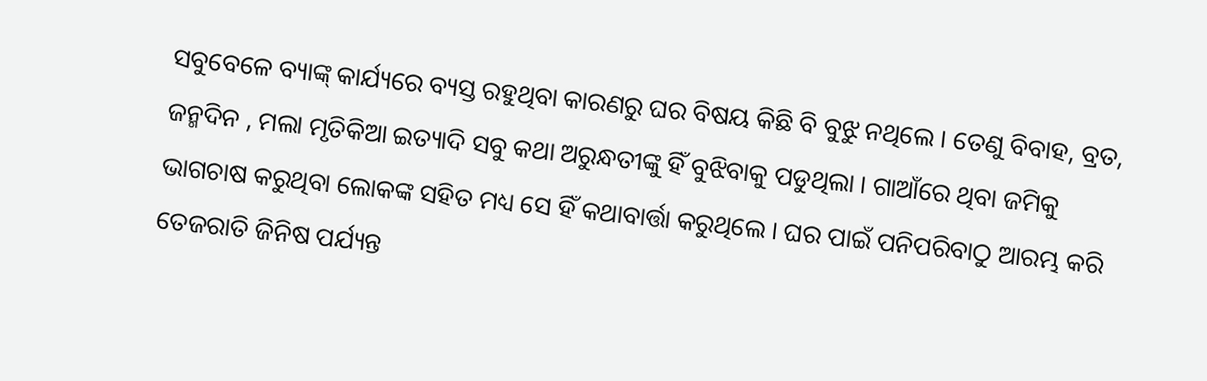ସବୁବେଳେ ବ୍ୟାଙ୍କ୍ କାର୍ଯ୍ୟରେ ବ୍ୟସ୍ତ ରହୁଥିବା କାରଣରୁ ଘର ବିଷୟ କିଛି ବି ବୁଝୁ ନଥିଲେ । ତେଣୁ ବିବାହ, ବ୍ରତ, ଜନ୍ମଦିନ , ମଲା ମୃତିକିଆ ଇତ୍ୟାଦି ସବୁ କଥା ଅରୁନ୍ଧତୀଙ୍କୁ ହିଁ ବୁଝିବାକୁ ପଡୁଥିଲା । ଗାଆଁରେ ଥିବା ଜମିକୁ ଭାଗଚାଷ କରୁଥିବା ଲୋକଙ୍କ ସହିତ ମଧ୍ୟ ସେ ହିଁ କଥାବାର୍ତ୍ତା କରୁଥିଲେ । ଘର ପାଇଁ ପନିପରିବାଠୁ ଆରମ୍ଭ କରି ତେଜରାତି ଜିନିଷ ପର୍ଯ୍ୟନ୍ତ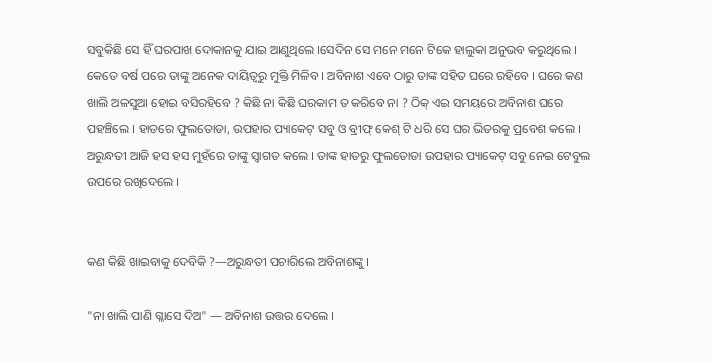ସବୁକିଛି ସେ ହିଁ ଘରପାଖ ଦୋକାନକୁ ଯାଇ ଆଣୁଥିଲେ ।ସେଦିନ ସେ ମନେ ମନେ ଟିକେ ହାଲୁକା ଅନୁଭବ କରୁଥିଲେ । କେତେ ବର୍ଷ ପରେ ତାଙ୍କୁ ଅନେକ ଦାୟିତ୍ୱରୁ ମୁକ୍ତି ମିଳିବ । ଅବିନାଶ ଏବେ ଠାରୁ ତାଙ୍କ ସହିତ ଘରେ ରହିବେ । ଘରେ କଣ ଖାଲି ଅଳସୁଆ ହୋଇ ବସିରହିବେ ? କିଛି ନା କିଛି ଘରକାମ ତ କରିବେ ନା ? ଠିକ୍ ଏଇ ସମୟରେ ଅବିନାଶ ଘରେ ପହଞ୍ଚିଲେ । ହାତରେ ଫୁଲତୋଡା, ଉପହାର ପ୍ୟାକେଟ୍ ସବୁ ଓ ବ୍ରୀଫ୍ କେଶ୍ ଟି ଧରି ସେ ଘର ଭିତରକୁ ପ୍ରବେଶ କଲେ । ଅରୁନ୍ଧତୀ ଆଜି ହସ ହସ ମୁହଁରେ ତାଙ୍କୁ ସ୍ୱାଗତ କଲେ । ତାଙ୍କ ହାତରୁ ଫୁଲତୋଡା ଉପହାର ପ୍ୟାକେଟ୍ ସବୁ ନେଇ ଟେବୁଲ ଉପରେ ରଖିଦେଲେ ।


କଣ କିଛି ଖାଇବାକୁ ଦେବିକି ?—ଅରୁନ୍ଧତୀ ପଚାରିଲେ ଅବିନାଶଙ୍କୁ ।

"ନା ଖାଲି ପାଣି ଗ୍ଳାସେ ଦିଅ" — ଅବିନାଶ ଉତ୍ତର ଦେଲେ ।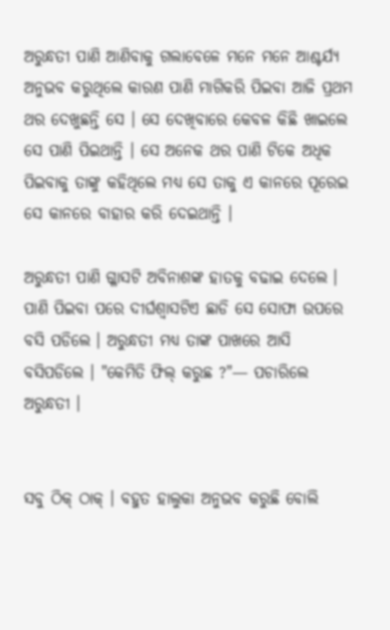ଅରୁନ୍ଧତୀ ପାଣି ଆଣିବାକୁ ଗଲାବେଳେ ମନେ ମନେ ଆଶ୍ଚର୍ଯ୍ୟ ଅନୁଭବ କରୁଥିଲେ କାରଣ ପାଣି ମାଗିକରି ପିଇବା ଆଜି ପ୍ରଥମ ଥର ଦେଖୁଛନ୍ତି ସେ । ସେ ଦେଖିବାରେ କେବଳ କିଛି ଖାଇଲେ ସେ ପାଣି ପିଇଥାନ୍ତି । ସେ ଅନେକ ଥର ପାଣି ଟିକେ ଅଧିକ ପିଇବାକୁ ତାଙ୍କୁ କହିଥିଲେ ମଧ୍ୟ ସେ ତାକୁ ଏ କାନରେ ପୂରେଇ ସେ କାନରେ ବାହାର କରି ଦେଇଥାନ୍ତି ।

ଅରୁନ୍ଧତୀ ପାଣି ଗ୍ଳାସଟି ଅବିନାଶଙ୍କ ହାତକୁ ବଢାଇ ଦେଲେ । ପାଣି ପିଇବା ପରେ ଦୀର୍ଘଶ୍ୱାସଟିଏ ଛାଡି ସେ ସୋଫା ଉପରେ ବସି ପଡିଲେ । ଅରୁନ୍ଧତୀ ମଧ୍ୟ ତାଙ୍କ ପାଖରେ ଆସି ବସିପଡିଲେ । "କେମିତି ଫିଲ୍ କରୁଛ ?"— ପଚାରିଲେ ଅରୁନ୍ଧତୀ ।


ସବୁ ଠିକ୍ ଠାକ୍ । ବହୁତ ହାଲୁକା ଅନୁଭବ କରୁଛି ବୋଲି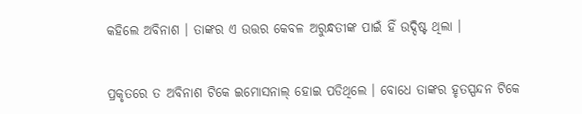କହିଲେ ଅବିନାଶ । ତାଙ୍କର ଏ ଉତ୍ତର କେବଳ ଅରୁନ୍ଧତୀଙ୍କ ପାଇଁ ହିଁ ଉଦ୍ଦିଷ୍ଟ ଥିଲା ।


ପ୍ରକୃତରେ ତ ଅବିନାଶ ଟିକେ ଇମୋସନାଲ୍ ହୋଇ ପଡିଥିଲେ । ବୋଧେ ତାଙ୍କର ହୃତସ୍ପନ୍ଦନ ଟିକେ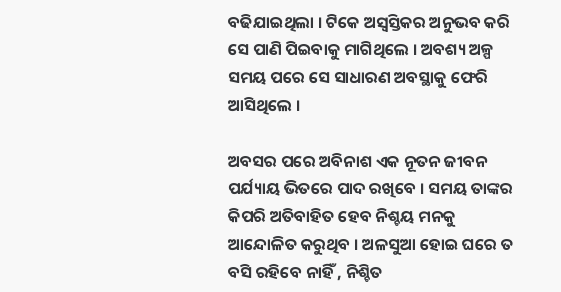ବଢିଯାଇଥିଲା । ଟିକେ ଅସ୍ୱସ୍ତିକର ଅନୁଭବ କରି ସେ ପାଣି ପିଇବାକୁ ମାଗିଥିଲେ । ଅବଶ୍ୟ ଅଳ୍ପ ସମୟ ପରେ ସେ ସାଧାରଣ ଅବସ୍ଥାକୁ ଫେରି ଆସିଥିଲେ ।

ଅବସର ପରେ ଅବିନାଶ ଏକ ନୂତନ ଜୀବନ ପର୍ଯ୍ୟାୟ ଭିତରେ ପାଦ ରଖିବେ । ସମୟ ତାଙ୍କର କିପରି ଅତିବାହିତ ହେବ ନିଶ୍ଚୟ ମନକୁ ଆନ୍ଦୋଳିତ କରୁଥିବ । ଅଳସୁଆ ହୋଇ ଘରେ ତ ବସି ରହିବେ ନାହିଁ , ନିଶ୍ଚିତ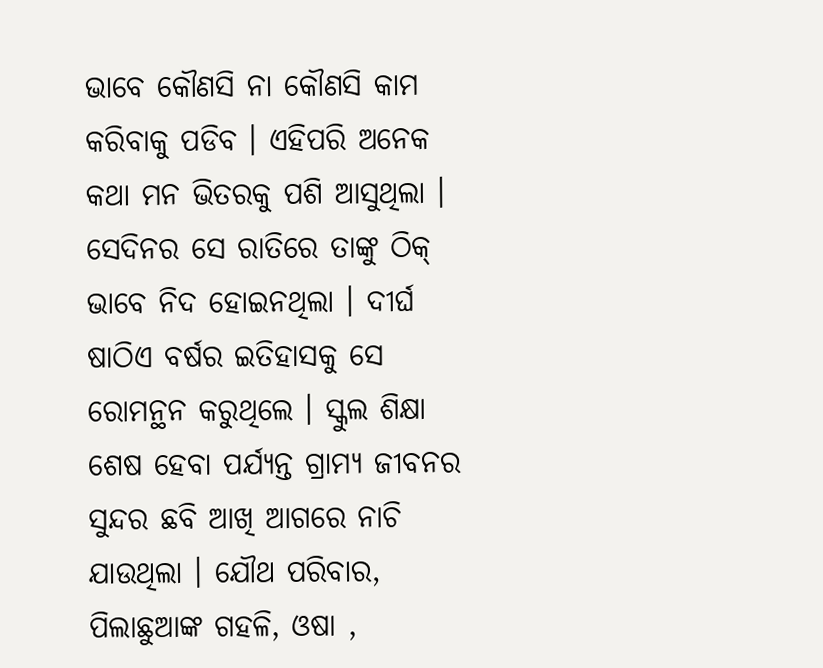ଭାବେ କୌଣସି ନା କୌଣସି କାମ କରିବାକୁ ପଡିବ । ଏହିପରି ଅନେକ କଥା ମନ ଭିତରକୁ ପଶି ଆସୁଥିଲା । ସେଦିନର ସେ ରାତିରେ ତାଙ୍କୁ ଠିକ୍ ଭାବେ ନିଦ ହୋଇନଥିଲା । ଦୀର୍ଘ ଷାଠିଏ ବର୍ଷର ଇତିହାସକୁ ସେ ରୋମନ୍ଥନ କରୁଥିଲେ । ସ୍କୁଲ ଶିକ୍ଷା ଶେଷ ହେବା ପର୍ଯ୍ୟନ୍ତ ଗ୍ରାମ୍ୟ ଜୀବନର ସୁନ୍ଦର ଛବି ଆଖି ଆଗରେ ନାଚି ଯାଉଥିଲା । ଯୌଥ ପରିବାର, ପିଲାଛୁଆଙ୍କ ଗହଳି, ଓଷା ,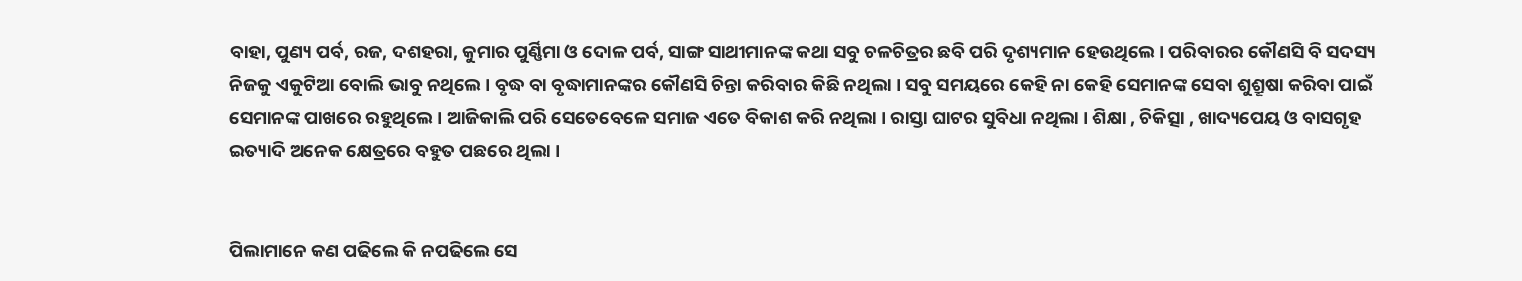ବାହା, ପୁଣ୍ୟ ପର୍ବ, ରଜ, ଦଶହରା, କୁମାର ପୁର୍ଣ୍ଣିମା ଓ ଦୋଳ ପର୍ବ, ସାଙ୍ଗ ସାଥୀମାନଙ୍କ କଥା ସବୁ ଚଳଚିତ୍ରର ଛବି ପରି ଦୃଶ୍ୟମାନ ହେଉଥିଲେ । ପରିବାରର କୌଣସି ବି ସଦସ୍ୟ ନିଜକୁ ଏକୁଟିଆ ବୋଲି ଭାବୁ ନଥିଲେ । ବୃଦ୍ଧ ବା ବୃଦ୍ଧାମାନଙ୍କର କୌଣସି ଚିନ୍ତା କରିବାର କିଛି ନଥିଲା । ସବୁ ସମୟରେ କେହି ନା କେହି ସେମାନଙ୍କ ସେବା ଶୁଶ୍ରୂଷା କରିବା ପାଇଁ ସେମାନଙ୍କ ପାଖରେ ରହୁଥିଲେ । ଆଜିକାଲି ପରି ସେତେବେଳେ ସମାଜ ଏତେ ବିକାଶ କରି ନଥିଲା । ରାସ୍ତା ଘାଟର ସୁବିଧା ନଥିଲା । ଶିକ୍ଷା , ଚିକିତ୍ସା , ଖାଦ୍ୟପେୟ ଓ ବାସଗୃହ ଇତ୍ୟାଦି ଅନେକ କ୍ଷେତ୍ରରେ ବହୁତ ପଛରେ ଥିଲା ।


ପିଲାମାନେ କଣ ପଢିଲେ କି ନପଢିଲେ ସେ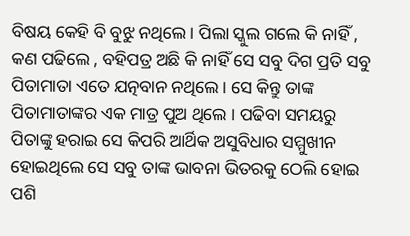ବିଷୟ କେହି ବି ବୁଝୁ ନଥିଲେ । ପିଲା ସ୍କୁଲ ଗଲେ କି ନାହିଁ , କଣ ପଢିଲେ , ବହିପତ୍ର ଅଛି କି ନାହିଁ ସେ ସବୁ ଦିଗ ପ୍ରତି ସବୁ ପିତାମାତା ଏତେ ଯତ୍ନବାନ ନଥିଲେ। ସେ କିନ୍ତୁ ତାଙ୍କ ପିତାମାତାଙ୍କର ଏକ ମାତ୍ର ପୁଅ ଥିଲେ । ପଢିବା ସମୟରୁ ପିତାଙ୍କୁ ହରାଇ ସେ କିପରି ଆର୍ଥିକ ଅସୁବିଧାର ସମ୍ମୁଖୀନ ହୋଇଥିଲେ ସେ ସବୁ ତାଙ୍କ ଭାବନା ଭିତରକୁ ଠେଲି ହୋଇ ପଶି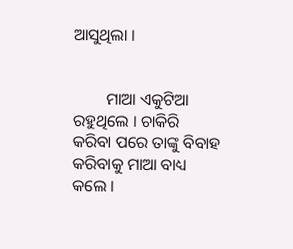ଆସୁଥିଲା ।


        ମାଆ ଏକୁଟିଆ ରହୁଥିଲେ । ଚାକିରି କରିବା ପରେ ତାଙ୍କୁ ବିବାହ କରିବାକୁ ମାଆ ବାଧ୍ୟ କଲେ ।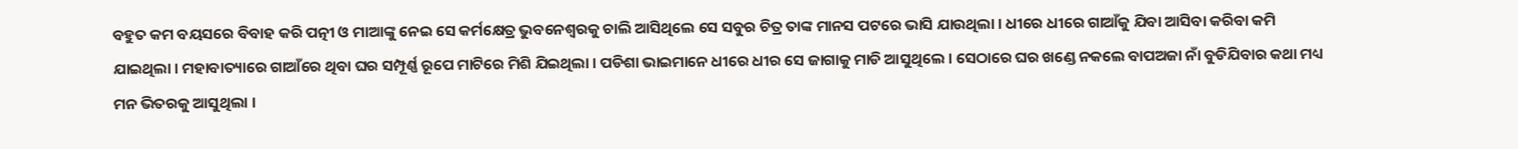ବହୁତ କମ ବୟସରେ ବିବାହ କରି ପତ୍ନୀ ଓ ମାଆଙ୍କୁ ନେଇ ସେ କର୍ମକ୍ଷେତ୍ର ଭୁବନେଶ୍ୱରକୁ ଚାଲି ଆସିଥିଲେ ସେ ସବୁର ଚିତ୍ର ତାଙ୍କ ମାନସ ପଟରେ ଭାସି ଯାଉଥିଲା । ଧୀରେ ଧୀରେ ଗାଆଁକୁ ଯିବା ଆସିବା କରିବା କମି ଯାଇଥିଲା । ମହାବାତ୍ୟାରେ ଗାଆଁରେ ଥିବା ଘର ସମ୍ପୂର୍ଣ୍ଣ ରୂପେ ମାଟିରେ ମିଶି ଯିଇଥିଲା । ପଡିଶା ଭାଇମାନେ ଧୀରେ ଧୀର ସେ ଜାଗାକୁ ମାଡି ଆସୁଥିଲେ । ସେଠାରେ ଘର ଖଣ୍ଡେ ନକଲେ ବାପଅଜା ନାଁ ବୁଡିଯିବାର କଥା ମଧ୍ୟ ମନ ଭିତରକୁ ଆସୁଥିଲା ।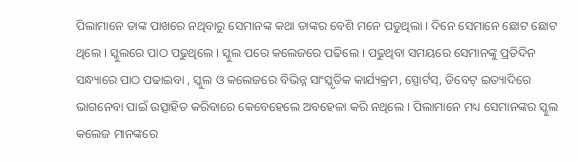ପିଲାମାନେ ତାଙ୍କ ପାଖରେ ନଥିବାରୁ ସେମାନଙ୍କ କଥା ତାଙ୍କର ବେଶି ମନେ ପଡୁଥିଲା । ଦିନେ ସେମାନେ ଛୋଟ ଛୋଟ ଥିଲେ । ସ୍କୁଲରେ ପାଠ ପଢୁଥିଲେ । ସ୍କୁଲ ପରେ କଲେଜରେ ପଢିଲେ । ପଢୁଥିବା ସମୟରେ ସେମାନଙ୍କୁ ପ୍ରତିଦିନ ସନ୍ଧ୍ୟାରେ ପାଠ ପଢାଇବା , ସ୍କୁଲ ଓ କଲେଜରେ ବିଭିନ୍ନ ସାଂସ୍କୃତିକ କାର୍ଯ୍ୟକ୍ରମ, ସ୍ପୋର୍ଟସ୍, ଡିବେଟ୍ ଇତ୍ୟାଦିରେ ଭାଗନେବା ପାଇଁ ଉତ୍ସାହିତ କରିବାରେ କେବେହେଲେ ଅବହେଳା କରି ନଥିଲେ । ପିଲାମାନେ ମଧ୍ୟ ସେମାନଙ୍କର ସ୍କୁଲ କଲେଜ ମାନଙ୍କରେ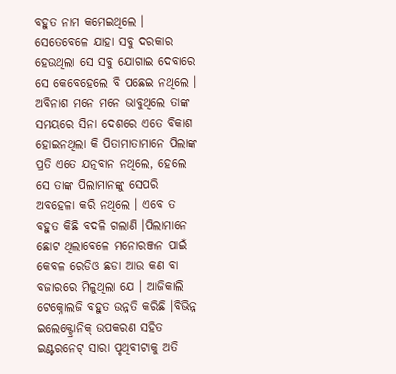ବହୁତ ନାମ କମେଇଥିଲେ । ସେତେବେଳେ ଯାହା ସବୁ ଦରକାର ହେଉଥିଲା ସେ ସବୁ ଯୋଗାଇ ଦେବାରେ ସେ କେବେହେଲେ ବି ପଛେଇ ନଥିଲେ । ଅବିନାଶ ମନେ ମନେ ଭାବୁଥିଲେ ତାଙ୍କ ସମୟରେ ସିନା ଦେଶରେ ଏତେ ବିକାଶ ହୋଇନଥିଲା କି ପିତାମାତାମାନେ ପିଲାଙ୍କ ପ୍ରତି ଏତେ ଯତ୍ନବାନ ନଥିଲେ, ହେଲେ ସେ ତାଙ୍କ ପିଲାମାନଙ୍କୁ ସେପରି ଅବହେଳା କରି ନଥିଲେ । ଏବେ ତ ବହୁତ କିଛି ବଦଳି ଗଲାଣି ।ପିଲାମାନେ ଛୋଟ ଥିଲାବେଳେ ମନୋରଞ୍ଜନ ପାଇଁ କେବଳ ରେଡିଓ ଛଡା ଆଉ କଣ ବା ବଜାରରେ ମିଳୁଥିଲା ଯେ । ଆଜିକାଲି ଟେକ୍ନୋଲଜି ବହୁତ ଉନ୍ନତି କରିଛି ।ବିଭିନ୍ନ ଇଲେକ୍ଟ୍ରୋନିକ୍ ଉପକରଣ ସହିତ ଇଣ୍ଟରନେଟ୍ ସାରା ପୃଥିବୀଟାକୁ ଅତି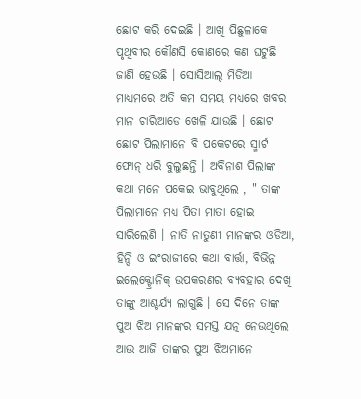ଛୋଟ କରି ଦେଇଛି । ଆଖି ପିଛୁଳାକେ ପୃଥିବୀର କୌଣସି କୋଣରେ କଣ ଘଟୁଛି ଜାଣି ହେଉଛି । ସୋସିଆଲ୍ ମିଡିଆ ମାଧ୍ୟମରେ ଅତି କମ ସମୟ ମଧ୍ୟରେ ଖବର ମାନ ଚାରିଆଡେ ଖେଳି ଯାଉଛି । ଛୋଟ ଛୋଟ ପିଲାମାନେ ବି ପକେଟରେ ସ୍ମାର୍ଟ ଫୋନ୍ ଧରି ବୁଲୁଛନ୍ତି । ଅବିନାଶ ପିଲାଙ୍କ କଥା ମନେ ପକେଇ ଭାବୁଥିଲେ , " ତାଙ୍କ ପିଲାମାନେ ମଧ୍ୟ ପିତା ମାତା ହୋଇ ସାରିଲେଣି । ନାତି ନାତୁଣୀ ମାନଙ୍କର ଓଡିଆ, ହିନ୍ଦି ଓ ଇଂରାଜୀରେ କଥା ବାର୍ତ୍ତା, ବିଭିନ୍ନ ଇଲେକ୍ଟ୍ରୋନିକ୍ ଉପକରଣର ବ୍ୟବହାର ଦେଖି ତାଙ୍କୁ ଆଶ୍ଚର୍ଯ୍ୟ ଲାଗୁଛି । ସେ ଦିନେ ତାଙ୍କ ପୁଅ ଝିଅ ମାନଙ୍କର ସମସ୍ତ ଯତ୍ନ ନେଉଥିଲେ ଆଉ ଆଜି ତାଙ୍କର ପୁଅ ଝିଅମାନେ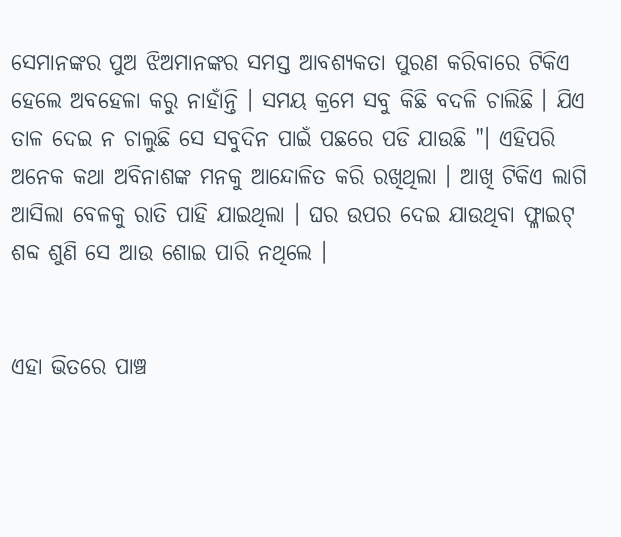ସେମାନଙ୍କର ପୁଅ ଝିଅମାନଙ୍କର ସମସ୍ତ ଆବଶ୍ୟକତା ପୁରଣ କରିବାରେ ଟିକିଏ ହେଲେ ଅବହେଳା କରୁ ନାହାଁନ୍ତି । ସମୟ କ୍ରମେ ସବୁ କିଛି ବଦଳି ଚାଲିଛି । ଯିଏ ତାଳ ଦେଇ ନ ଚାଲୁଛି ସେ ସବୁଦିନ ପାଇଁ ପଛରେ ପଡି ଯାଉଛି "। ଏହିପରି ଅନେକ କଥା ଅବିନାଶଙ୍କ ମନକୁ ଆନ୍ଦୋଳିତ କରି ରଖିଥିଲା । ଆଖି ଟିକିଏ ଲାଗି ଆସିଲା ବେଳକୁ ରାତି ପାହି ଯାଇଥିଲା । ଘର ଉପର ଦେଇ ଯାଉଥିବା ଫ୍ଳାଇଟ୍ ଶବ୍ଦ ଶୁଣି ସେ ଆଉ ଶୋଇ ପାରି ନଥିଲେ ।


ଏହା ଭିତରେ ପାଞ୍ଚ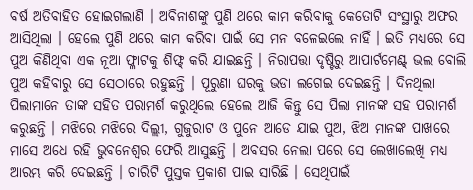ବର୍ଷ ଅତିବାହିତ ହୋଇଗଲାଣି । ଅବିନାଶଙ୍କୁ ପୁଣି ଥରେ କାମ କରିବାକୁ କେତୋଟି ସଂସ୍ଥାରୁ ଅଫର ଆସିଥିଲା । ହେଲେ ପୁଣି ଥରେ କାମ କରିବା ପାଇଁ ସେ ମନ ବଳେଇଲେ ନାହିଁ । ଇତି ମଧ୍ୟରେ ସେ ପୁଅ କିଣିଥିବା ଏକ ନୂଆ ଫ୍ଳାଟକୁ ଶିଫ୍ଟ୍ କରି ଯାଇଛନ୍ତି । ନିରାପତ୍ତା ଦୃଷ୍ଟିରୁ ଆପାର୍ଟମେଣ୍ଟ୍ ଭଲ ବୋଲି ପୁଅ କହିବାରୁ ସେ ସେଠାରେ ରହୁଛନ୍ତି । ପୂରୁଣା ଘରକୁ ଭଡା ଲଗେଇ ଦେଇଛନ୍ତି । ଦିନଥିଲା ପିଲାମାନେ ତାଙ୍କ ସହିତ ପରାମର୍ଶ କରୁଥିଲେ ହେଲେ ଆଜି କିନ୍ତୁ ସେ ପିଲା ମାନଙ୍କ ସହ ପରାମର୍ଶ କରୁଛନ୍ତି । ମଝିରେ ମଝିରେ ଦିଲ୍ଲୀ, ଗୁଜୁରାଟ ଓ ପୁନେ ଆଡେ ଯାଇ ପୁଅ, ଝିଅ ମାନଙ୍କ ପାଖରେ ମାସେ ଅଧେ ରହି ଭୁବନେଶ୍ୱର ଫେରି ଆସୁଛନ୍ତି । ଅବସର ନେଲା ପରେ ସେ ଲେଖାଲେଖି ମଧ୍ୟ ଆରମ୍ଭ କରି ଦେଇଛନ୍ତି । ଚାରିଟି ପୁସ୍ତକ ପ୍ରକାଶ ପାଇ ସାରିଛି । ସେଥିପାଇଁ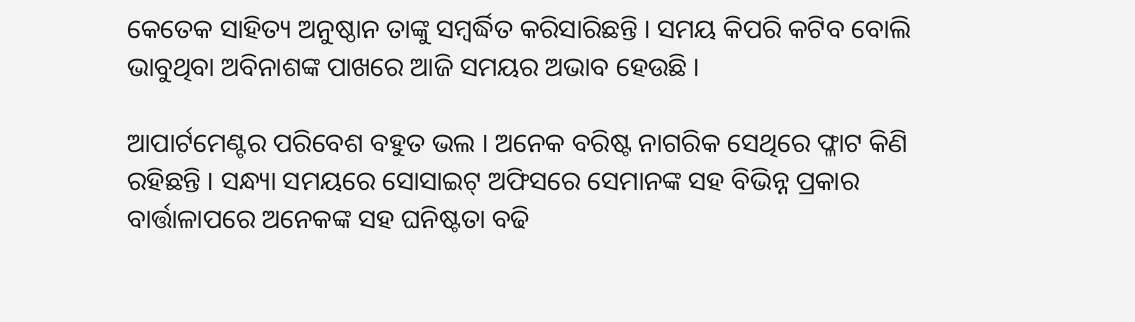କେତେକ ସାହିତ୍ୟ ଅନୁଷ୍ଠାନ ତାଙ୍କୁ ସମ୍ବର୍ଦ୍ଧିତ କରିସାରିଛନ୍ତି । ସମୟ କିପରି କଟିବ ବୋଲି ଭାବୁଥିବା ଅବିନାଶଙ୍କ ପାଖରେ ଆଜି ସମୟର ଅଭାବ ହେଉଛି ।

ଆପାର୍ଟମେଣ୍ଟର ପରିବେଶ ବହୁତ ଭଲ । ଅନେକ ବରିଷ୍ଟ ନାଗରିକ ସେଥିରେ ଫ୍ଳାଟ କିଣି ରହିଛନ୍ତି । ସନ୍ଧ୍ୟା ସମୟରେ ସୋସାଇଟ୍ ଅଫିସରେ ସେମାନଙ୍କ ସହ ବିଭିନ୍ନ ପ୍ରକାର ବାର୍ତ୍ତାଳାପରେ ଅନେକଙ୍କ ସହ ଘନିଷ୍ଟତା ବଢି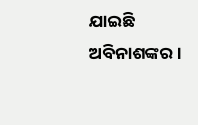ଯାଇଛି ଅବିନାଶଙ୍କର ।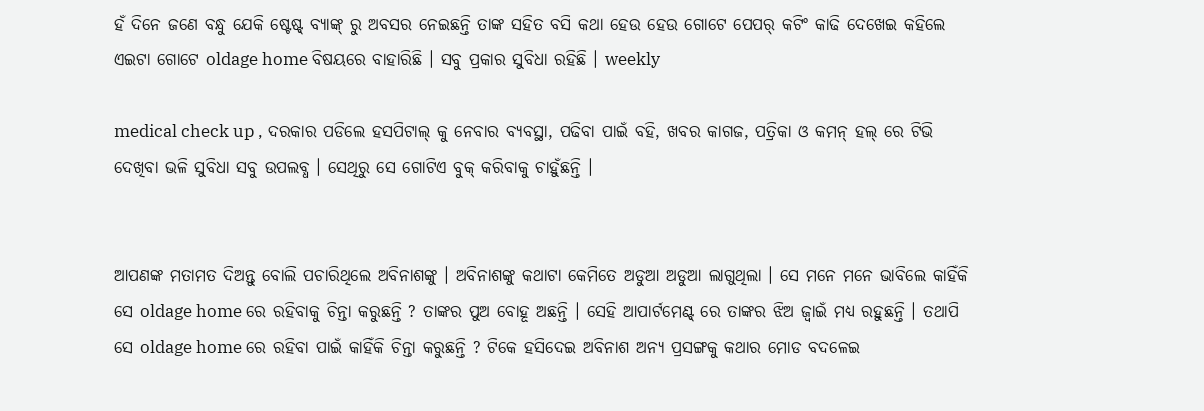ହଁ ଦିନେ ଜଣେ ବନ୍ଧୁ ଯେକି ଷ୍ଟେଷ୍ଟ୍ ବ୍ୟାଙ୍କ୍ ରୁ ଅବସର ନେଇଛନ୍ତି ତାଙ୍କ ସହିତ ବସି କଥା ହେଉ ହେଉ ଗୋଟେ ପେପର୍ କଟିଂ କାଢି ଦେଖେଇ କହିଲେ ଏଇଟା ଗୋଟେ oldage home ବିଷୟରେ ବାହାରିଛି । ସବୁ ପ୍ରକାର ସୁବିଧା ରହିଛି । weekly

medical check up , ଦରକାର ପଡିଲେ ହସପିଟାଲ୍ କୁ ନେବାର ବ୍ୟବସ୍ଥା, ପଢିବା ପାଇଁ ବହି, ଖବର କାଗଜ, ପତ୍ରିକା ଓ କମନ୍ ହଲ୍ ରେ ଟିଭି ଦେଖିବା ଭଳି ସୁବିଧା ସବୁ ଉପଲବ୍ଧ । ସେଥିରୁ ସେ ଗୋଟିଏ ବୁକ୍ କରିବାକୁ ଚାହୁଁଛନ୍ତି ।


ଆପଣଙ୍କ ମତାମତ ଦିଅନ୍ତୁ ବୋଲି ପଚାରିଥିଲେ ଅବିନାଶଙ୍କୁ । ଅବିନାଶଙ୍କୁ କଥାଟା କେମିତେ ଅଡୁଆ ଅଡୁଆ ଲାଗୁଥିଲା । ସେ ମନେ ମନେ ଭାବିଲେ କାହିଁକି ସେ oldage home ରେ ରହିବାକୁ ଚିନ୍ତା କରୁଛନ୍ତି ? ତାଙ୍କର ପୁଅ ବୋହୂ ଅଛନ୍ତି । ସେହି ଆପାର୍ଟମେଣ୍ଟ୍ ରେ ତାଙ୍କର ଝିଅ ଜ୍ୱାଇଁ ମଧ୍ୟ ରହୁଛନ୍ତି । ତଥାପି ସେ oldage home ରେ ରହିବା ପାଇଁ କାହିଁକି ଚିନ୍ତା କରୁଛନ୍ତି ? ଟିକେ ହସିଦେଇ ଅବିନାଶ ଅନ୍ୟ ପ୍ରସଙ୍ଗକୁ କଥାର ମୋଡ ବଦଳେଇ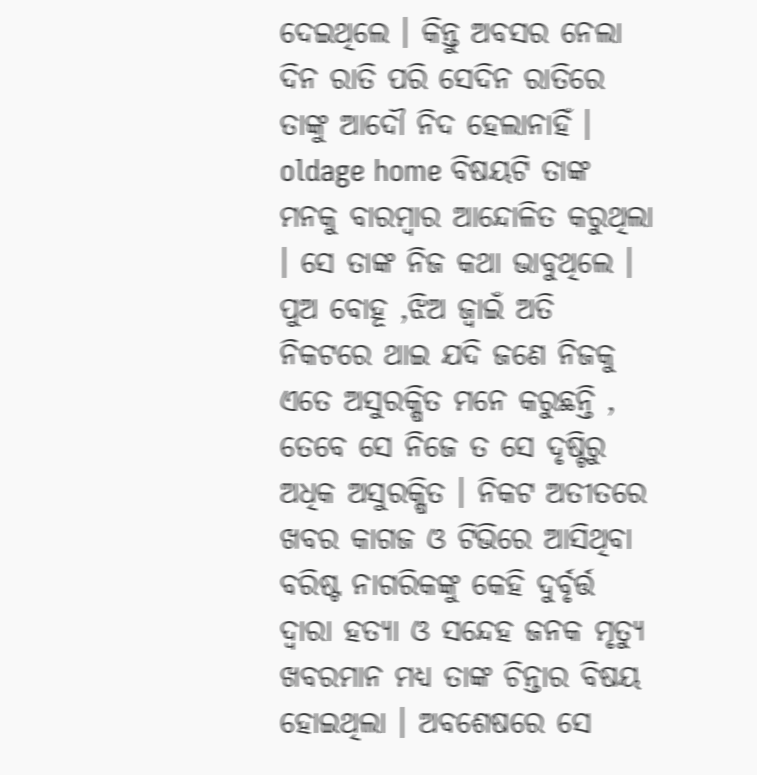ଦେଇଥିଲେ । କିନ୍ତୁ ଅବସର ନେଲା ଦିନ ରାତି ପରି ସେଦିନ ରାତିରେ ତାଙ୍କୁ ଆଦୌ ନିଦ ହେଲାନାହିଁ । oldage home ବିଷୟଟି ତାଙ୍କ ମନକୁ ବାରମ୍ବାର ଆନ୍ଦୋଳିତ କରୁଥିଲା । ସେ ତାଙ୍କ ନିଜ କଥା ଭାବୁଥିଲେ । ପୁଅ ବୋହୂ ,ଝିଅ ଜ୍ୱାଇଁ ଅତି ନିକଟରେ ଥାଇ ଯଦି ଜଣେ ନିଜକୁ ଏତେ ଅସୁରକ୍ଷିତ ମନେ କରୁଛନ୍ତି , ତେବେ ସେ ନିଜେ ତ ସେ ଦୃଷ୍ଟିରୁ ଅଧିକ ଅସୁରକ୍ଷିତ । ନିକଟ ଅତୀତରେ ଖବର କାଗଜ ଓ ଟିଭିରେ ଆସିଥିବା ବରିଷ୍ଟ ନାଗରିକଙ୍କୁ କେହି ଦୁର୍ବୃର୍ତ୍ତ ଦ୍ୱାରା ହତ୍ୟା ଓ ସନ୍ଦେହ ଜନକ ମୃତ୍ୟୁ ଖବରମାନ ମଧ୍ୟ ତାଙ୍କ ଚିନ୍ତାର ବିଷୟ ହୋଇଥିଲା । ଅବଶେଷରେ ସେ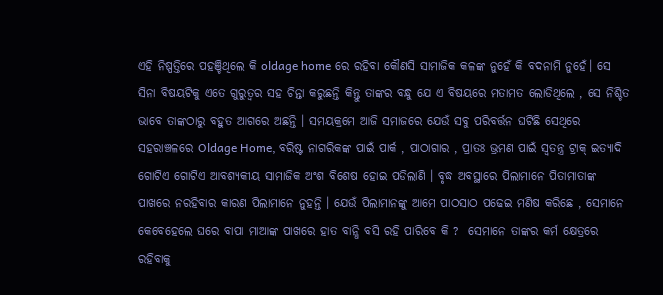ଏହି ନିଷ୍ପତ୍ତିରେ ପହଞ୍ଚିଥିଲେ କି oldage home ରେ ରହିବା କୌଣସି ସାମାଜିକ କଳଙ୍କ ନୁହେଁ କି ବଦନାମି ନୁହେଁ। ସେ ସିନା ବିଷୟଟିକୁ ଏତେ ଗୁରୁତ୍ୱର ସହ ଚିନ୍ତା କରୁଛନ୍ତି କିନ୍ତୁ ତାଙ୍କର ବନ୍ଧୁ ଯେ ଏ ବିଷୟରେ ମତାମତ ଲୋଡିଥିଲେ , ସେ ନିଶ୍ଚିତ ଭାବେ ତାଙ୍କଠାରୁ ବହୁତ ଆଗରେ ଅଛନ୍ତି । ସମୟକ୍ରମେ ଆଜି ସମାଜରେ ଯେଉଁ ସବୁ ପରିବର୍ତ୍ତନ ଘଟିଛି ସେଥିରେ ସହରାଞ୍ଚଳରେ Oldage Home, ବରିଷ୍ଟ ନାଗରିକଙ୍କ ପାଇଁ ପାର୍କ , ପାଠାଗାର , ପ୍ରାତଃ ଭ୍ରମଣ ପାଇଁ ସ୍ୱତନ୍ତ୍ର ଟ୍ରାକ୍ ଇତ୍ୟାଦି ଗୋଟିଏ ଗୋଟିଏ ଆବଶ୍ୟକୀୟ ସାମାଜିକ ଅଂଶ ବିଶେଷ ହୋଇ ପଡିଲାଣି । ବୃଦ୍ଧ ଅବସ୍ଥାରେ ପିଲାମାନେ ପିତାମାତାଙ୍କ ପାଖରେ ନରହିବାର କାରଣ ପିଲାମାନେ ନୁହନ୍ତି । ଯେଉଁ ପିଲାମାନଙ୍କୁ ଆମେ ପାଠସାଠ ପଢେଇ ମଣିଷ କରିଛେ , ସେମାନେ କେବେହେଲେ ଘରେ ବାପା ମାଆଙ୍କ ପାଖରେ ହାତ ବାନ୍ଧି ବସି ରହି ପାରିବେ କି ?  ସେମାନେ ତାଙ୍କର କର୍ମ କ୍ଷେତ୍ରରେ ରହିବାକୁ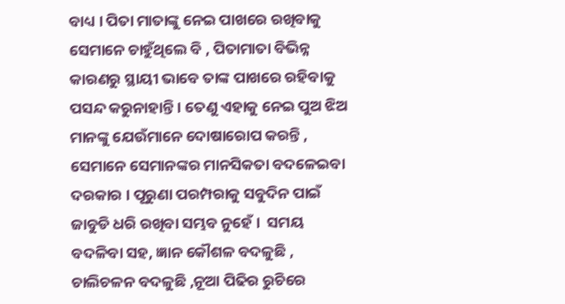ବାଧ୍ୟ । ପିତା ମାତାଙ୍କୁ ନେଇ ପାଖରେ ରଖିବାକୁ ସେମାନେ ଚାହୁଁଥିଲେ ବି , ପିତାମାତା ବିଭିନ୍ନ କାରଣରୁ ସ୍ଥାୟୀ ଭାବେ ତାଙ୍କ ପାଖରେ ରହିବାକୁ ପସନ୍ଦ କରୁନାହାନ୍ତି । ତେଣୁ ଏହାକୁ ନେଇ ପୁଅ ଝିଅ ମାନଙ୍କୁ ଯେଉଁମାନେ ଦୋଷାରୋପ କରନ୍ତି , ସେମାନେ ସେମାନଙ୍କର ମାନସିକତା ବଦଳେଇବା ଦରକାର । ପୂରୁଣା ପରମ୍ପରାକୁ ସବୁଦିନ ପାଇଁ ଜାବୁଡି ଧରି ରଖିବା ସମ୍ଭବ ନୁହେଁ ।  ସମୟ ବଦଳିବା ସହ, ଜ୍ଞାନ କୌଶଳ ବଦଳୁଛି , ଚାଲିଚଳନ ବଦଳୁଛି ,ନୂଆ ପିଢିର ରୁଚିରେ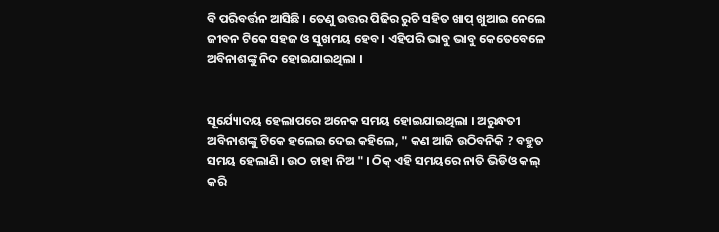ବି ପରିବର୍ତ୍ତନ ଆସିଛି । ତେଣୁ ଉତ୍ତର ପିଢିର ରୁଚି ସହିତ ଖାପ୍ ଖୁଆଇ ନେଲେ ଜୀବନ ଟିକେ ସହଜ ଓ ସୁଖମୟ ହେବ । ଏହିପରି ଭାବୁ ଭାବୁ କେତେବେଳେ ଅବିନାଶଙ୍କୁ ନିଦ ହୋଇଯାଇଥିଲା ।


ସୂର୍ଯ୍ୟୋଦୟ ହେଲାପରେ ଅନେକ ସମୟ ହୋଇଯାଇଥିଲା । ଅରୁନ୍ଧତୀ ଅବିନାଶଙ୍କୁ ଟିକେ ହଲେଇ ଦେଇ କହିଲେ, " କଣ ଆଜି ଉଠିବନିକି ? ବହୁତ ସମୟ ହେଲାଣି । ଉଠ ଚାହା ନିଅ " । ଠିକ୍ ଏହି ସମୟରେ ନାତି ଭିଡିଓ କଲ୍ କରି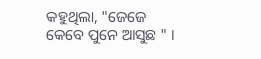କହୁଥିଲା, "ଜେଜେ କେବେ ପୁନେ ଆସୁଛ " ।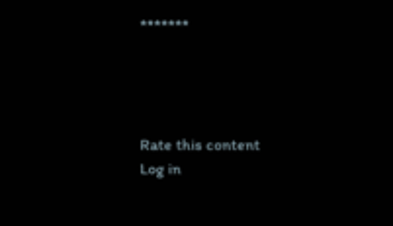*******




Rate this content
Log in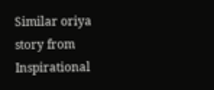Similar oriya story from Inspirational